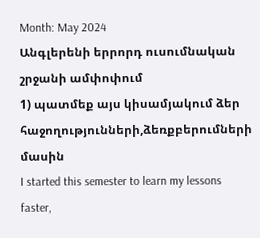Month: May 2024
Անգլերենի երրորդ ուսումնական շրջանի ամփոփում
1) պատմեք այս կիսամյակում ձեր հաջողությունների,ձեռքբերումների մասին
I started this semester to learn my lessons faster,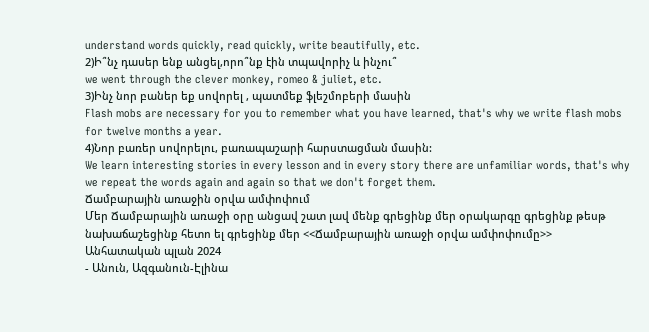understand words quickly, read quickly, write beautifully, etc.
2)Ի՞նչ դասեր ենք անցել,որո՞նք էին տպավորիչ և ինչու՞
we went through the clever monkey, romeo & juliet, etc.
3)Ինչ նոր բաներ եք սովորել , պատմեք ֆլեշմոբերի մասին
Flash mobs are necessary for you to remember what you have learned, that's why we write flash mobs for twelve months a year.
4)Նոր բառեր սովորելու, բառապաշարի հարստացման մասին:
We learn interesting stories in every lesson and in every story there are unfamiliar words, that's why we repeat the words again and again so that we don't forget them.
Ճամբարային առաջին օրվա ամփոփում
Մեր Ճամբարային առաջի օրը անցավ շատ լավ մենք գրեցինք մեր օրակարգը գրեցինք թեսթ նախաճաշեցինք հետո ել գրեցինք մեր <<Ճամբարային առաջի օրվա ամփոփումը>>
Անհատական պլան 2024
- Անուն, Ազգանուն-Էլինա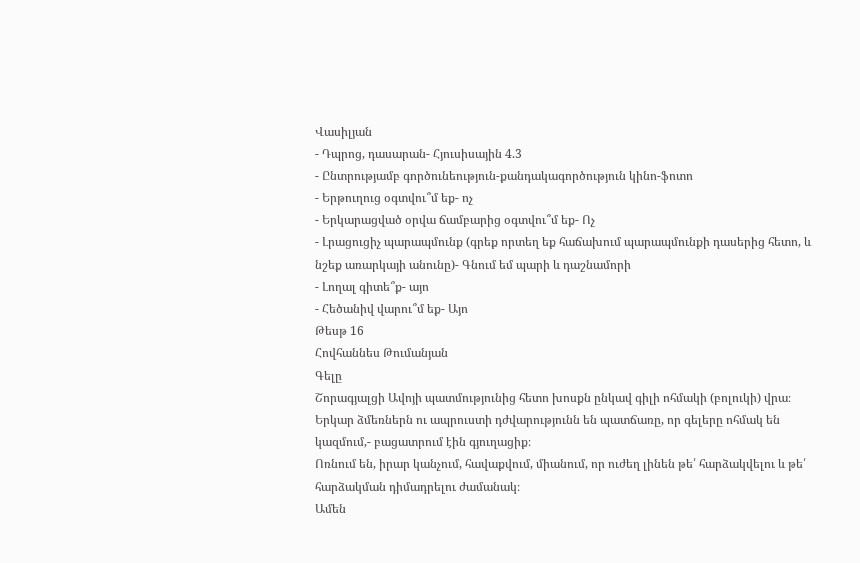Վասիլյան
- Դպրոց, դասարան- Հյուսիսային 4.3
- Ընտրությամբ գործունեություն-քանդակագործություն կինո-ֆոտո
- Երթուղուց օգտվու՞մ եք- ոչ
- Երկարացված օրվա ճամբարից օգտվու՞մ եք- Ոչ
- Լրացուցիչ պարապմունք (գրեք որտեղ եք հաճախում պարապմունքի դասերից հետո, և նշեք առարկայի անունը)- Գնում եմ պարի և դաշնամորի
- Լողալ գիտե՞ք- այո
- Հեծանիվ վարու՞մ եք- Այո
Թեսթ 16
Հովհաննես Թումանյան
Գելը
Շորագյալցի Ավոյի պատմությունից հետո խոսքն ընկավ գիլի ոհմակի (բոլուկի) վրա։
Երկար ձմեռներն ու ապրուստի դժվարությունն են պատճառը, որ գելերը ոհմակ են կազմում,- բացատրում էին գյուղացիք։
Ոռնում են, իրար կանչում, հավաքվում, միանում, որ ուժեղ լինեն թե՛ հարձակվելու և թե՛ հարձակման դիմադրելու ժամանակ։
Ամեն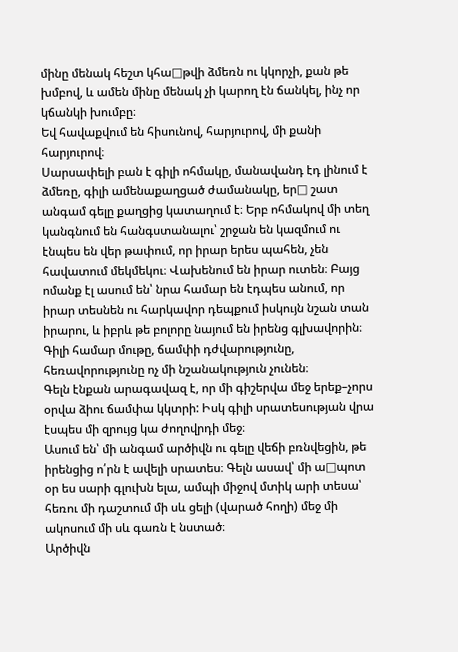մինը մենակ հեշտ կհա□թվի ձմեռն ու կկորչի, քան թե խմբով, և ամեն մինը մենակ չի կարող էն ճանկել, ինչ որ կճանկի խումբը։
Եվ հավաքվում են հիսունով, հարյուրով, մի քանի հարյուրով։
Սարսափելի բան է գիլի ոհմակը, մանավանդ էդ լինում է ձմեռը, գիլի ամենաքաղցած ժամանակը, եր□ շատ անգամ գելը քաղցից կատաղում է։ Երբ ոհմակով մի տեղ կանգնում են հանգստանալու՝ շրջան են կազմում ու էնպես են վեր թափում, որ իրար երես պահեն, չեն հավատում մեկմեկու։ Վախենում են իրար ուտեն։ Բայց ոմանք էլ ասում են՝ նրա համար են էդպես անում, որ իրար տեսնեն ու հարկավոր դեպքում իսկույն նշան տան իրարու, և իբրև թե բոլորը նայում են իրենց գլխավորին։
Գիլի համար մութը, ճամփի դժվարությունը, հեռավորությունը ոչ մի նշանակություն չունեն։
Գելն էնքան արագավազ է, որ մի գիշերվա մեջ երեք–չորս օրվա ձիու ճամփա կկտրի: Իսկ գիլի սրատեսության վրա էսպես մի զրույց կա ժողովրդի մեջ։
Ասում են՝ մի անգամ արծիվն ու գելը վեճի բռնվեցին, թե իրենցից ո՛րն է ավելի սրատես։ Գելն ասավ՝ մի ա□պոտ օր ես սարի գլուխն ելա, ամպի միջով մտիկ արի տեսա՝ հեռու մի դաշտում մի սև ցելի (վարած հողի) մեջ մի ակոսում մի սև գառն է նստած։
Արծիվն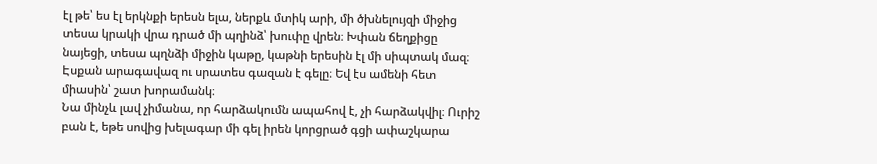էլ թե՝ ես էլ երկնքի երեսն ելա, ներքև մտիկ արի, մի ծխնելույզի միջից տեսա կրակի վրա դրած մի պղինձ՝ խուփը վրեն։ Խփան ճեղքիցը նայեցի, տեսա պղնձի միջին կաթը, կաթնի երեսին էլ մի սիպտակ մազ։
Էսքան արագավազ ու սրատես գազան է գելը։ Եվ էս ամենի հետ միասին՝ շատ խորամանկ։
Նա մինչև լավ չիմանա, որ հարձակումն ապահով է, չի հարձակվիլ։ Ուրիշ բան է, եթե սովից խելագար մի գել իրեն կորցրած գցի ափաշկարա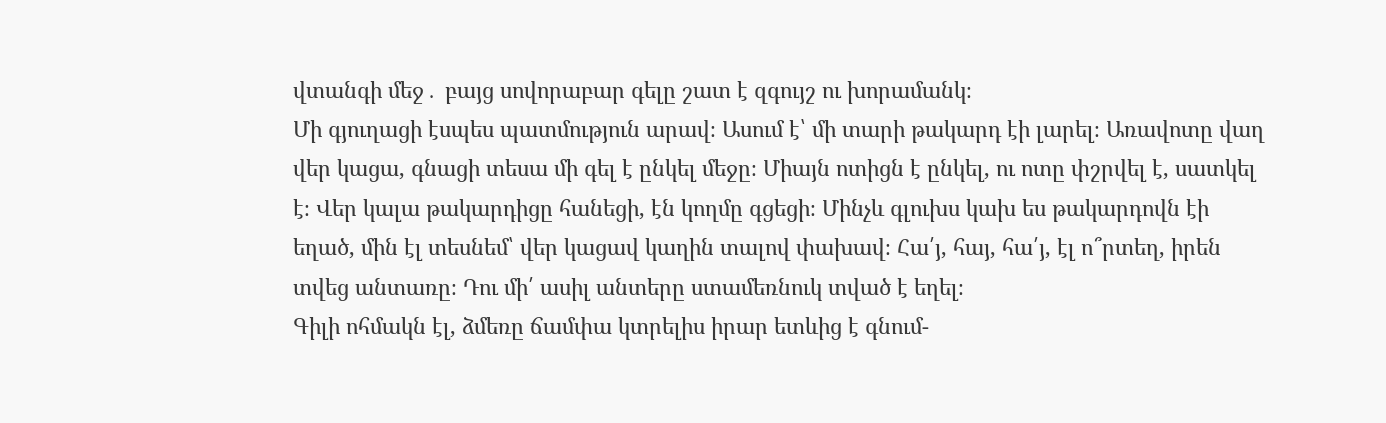վտանգի մեջ․ բայց սովորաբար գելը շատ է զգույշ ու խորամանկ։
Մի գյուղացի էսպես պատմություն արավ։ Ասում է՝ մի տարի թակարդ էի լարել։ Առավոտը վաղ վեր կացա, գնացի տեսա մի գել է ընկել մեջը։ Միայն ոտիցն է ընկել, ու ոտը փշրվել է, սատկել է։ Վեր կալա թակարդիցը հանեցի, էն կողմը գցեցի։ Մինչև գլուխս կախ ես թակարդովն էի եղած, մին էլ տեսնեմ՝ վեր կացավ կաղին տալով փախավ։ Հա՛յ, հայ, հա՛յ, էլ ո՞րտեղ, իրեն տվեց անտառը։ Դու մի՛ ասիլ անտերը ստամեռնուկ տված է եղել։
Գիլի ոհմակն էլ, ձմեռը ճամփա կտրելիս իրար ետևից է գնում-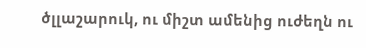ծլլաշարուկ, ու միշտ ամենից ուժեղն ու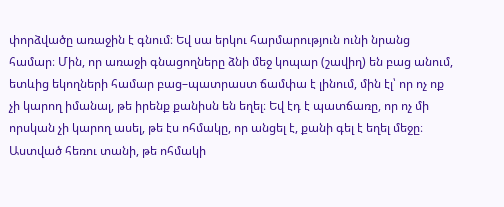փորձվածը առաջին է գնում։ Եվ սա երկու հարմարություն ունի նրանց համար։ Մին, որ առաջի գնացողները ձնի մեջ կոպար (շավիղ) են բաց անում, ետևից եկողների համար բաց–պատրաստ ճամփա է լինում, մին էլ՝ որ ոչ ոք չի կարող իմանալ, թե իրենք քանիսն են եղել։ Եվ էդ է պատճառը, որ ոչ մի որսկան չի կարող ասել, թե էս ոհմակը, որ անցել է, քանի գել է եղել մեջը։
Աստված հեռու տանի, թե ոհմակի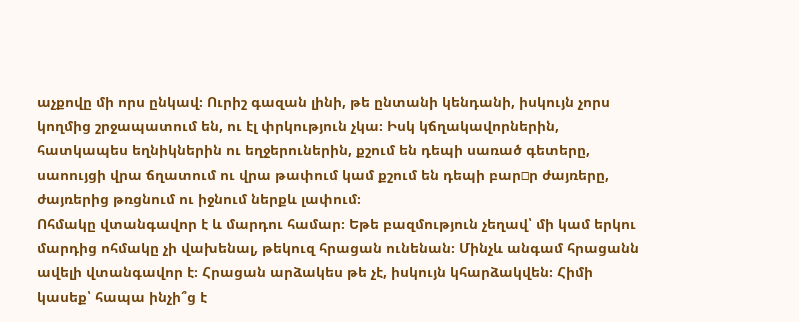աչքովը մի որս ընկավ։ Ուրիշ գազան լինի, թե ընտանի կենդանի, իսկույն չորս կողմից շրջապատում են, ու էլ փրկություն չկա։ Իսկ կճղակավորներին, հատկապես եղնիկներին ու եղջերուներին, քշում են դեպի սառած գետերը, սաոույցի վրա ճղատում ու վրա թափում կամ քշում են դեպի բար□ր ժայռերը, ժայռերից թռցնում ու իջնում ներքև լափում։
Ոհմակը վտանգավոր է և մարդու համար։ Եթե բազմություն չեղավ՝ մի կամ երկու մարդից ոհմակը չի վախենալ, թեկուզ հրացան ունենան։ Մինչև անգամ հրացանն ավելի վտանգավոր է։ Հրացան արձակես թե չէ, իսկույն կհարձակվեն։ Հիմի կասեք՝ հապա ինչի՞ց է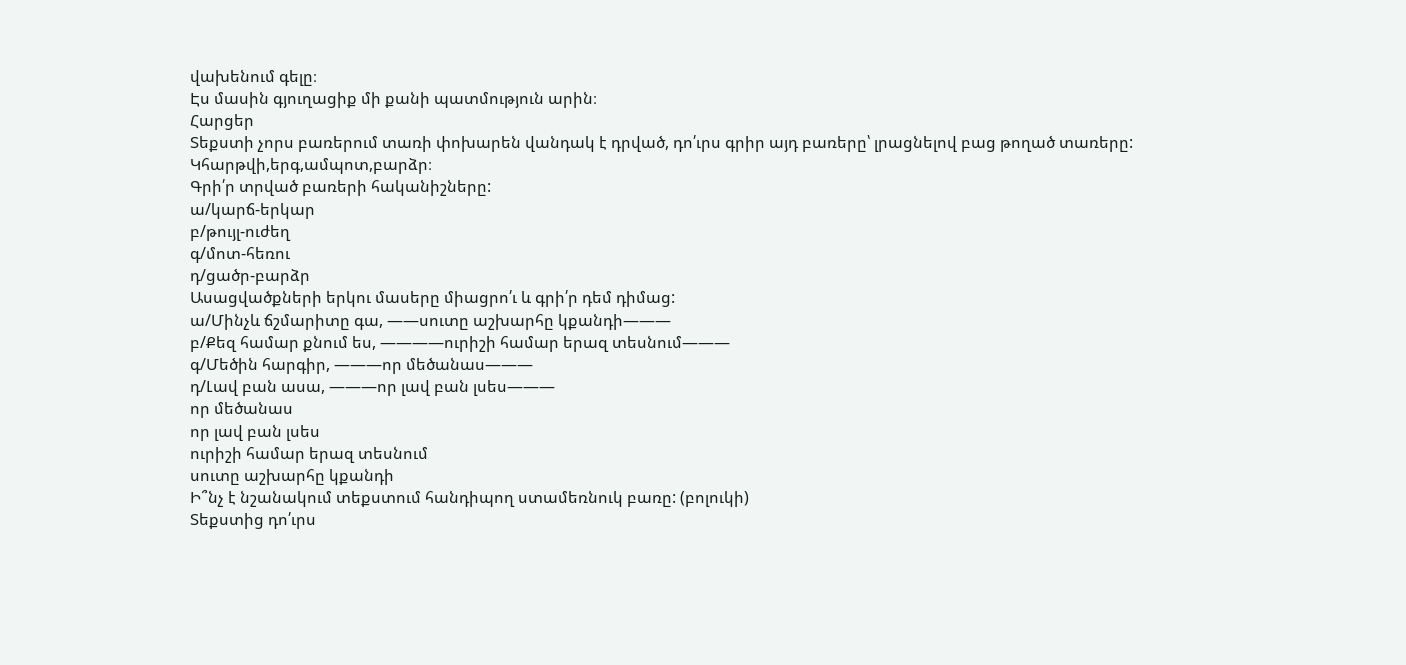վախենում գելը։
Էս մասին գյուղացիք մի քանի պատմություն արին։
Հարցեր
Տեքստի չորս բառերում տառի փոխարեն վանդակ է դրված, դո՛ւրս գրիր այդ բառերը՝ լրացնելով բաց թողած տառերը:
Կհարթվի,երգ,ամպոտ,բարձր։
Գրի՛ր տրված բառերի հականիշները:
ա/կարճ-երկար
բ/թույլ-ուժեղ
գ/մոտ-հեռու
դ/ցածր-բարձր
Ասացվածքների երկու մասերը միացրո՛ւ և գրի՛ր դեմ դիմաց:
ա/Մինչև ճշմարիտը գա, ——սուտը աշխարհը կքանդի———
բ/Քեզ համար քնում ես, ————ուրիշի համար երազ տեսնում———
գ/Մեծին հարգիր, ———որ մեծանաս———
դ/Լավ բան ասա, ———որ լավ բան լսես———
որ մեծանաս
որ լավ բան լսես
ուրիշի համար երազ տեսնում
սուտը աշխարհը կքանդի
Ի՞նչ է նշանակում տեքստում հանդիպող ստամեռնուկ բառը: (բոլուկի)
Տեքստից դո՛ւրս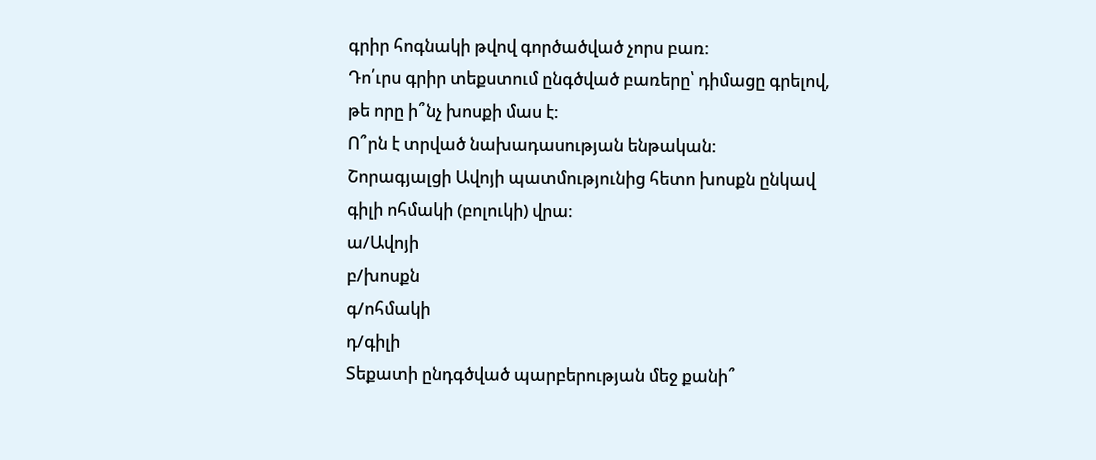գրիր հոգնակի թվով գործածված չորս բառ:
Դո՛ւրս գրիր տեքստում ընգծված բառերը՝ դիմացը գրելով, թե որը ի՞նչ խոսքի մաս է:
Ո՞րն է տրված նախադասության ենթական:
Շորագյալցի Ավոյի պատմությունից հետո խոսքն ընկավ գիլի ոհմակի (բոլուկի) վրա։
ա/Ավոյի
բ/խոսքն
գ/ոհմակի
դ/գիլի
Տեքատի ընդգծված պարբերության մեջ քանի՞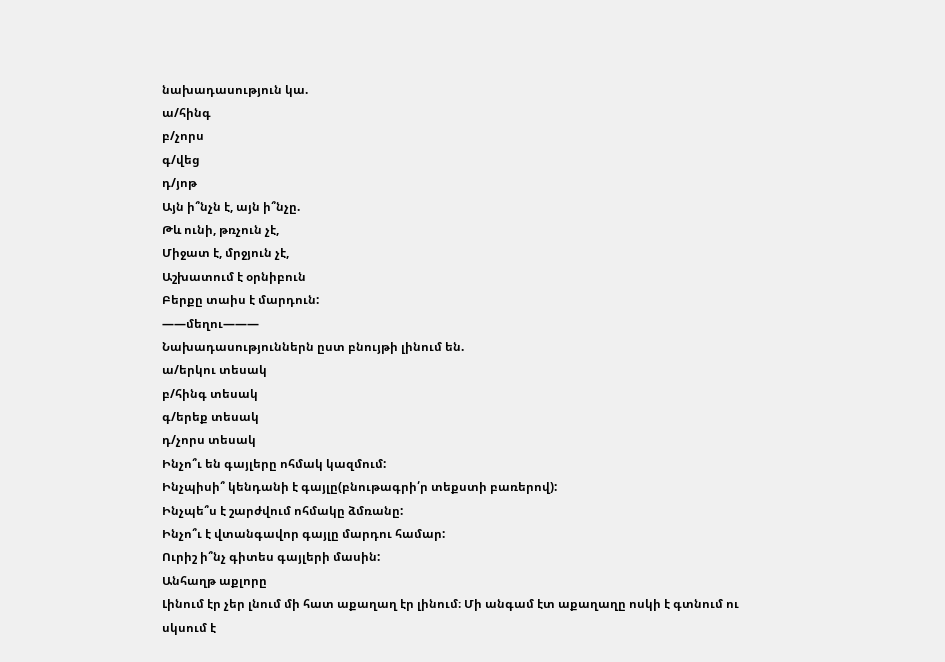նախադասություն կա.
ա/հինգ
բ/չորս
գ/վեց
դ/յոթ
Այն ի՞նչն է, այն ի՞նչը.
Թև ունի, թռչուն չէ,
Միջատ է, մրջյուն չէ,
Աշխատում է օրնիբուն
Բերքը տաիս է մարդուն:
——մեղու———
Նախադասություններն ըստ բնույթի լինում են.
ա/երկու տեսակ
բ/հինգ տեսակ
գ/երեք տեսակ
դ/չորս տեսակ
Ինչո՞ւ են գայլերը ոհմակ կազմում:
Ինչպիսի՞ կենդանի է գայլը(բնութագրի՛ր տեքստի բառերով):
Ինչպե՞ս է շարժվում ոհմակը ձմռանը:
Ինչո՞ւ է վտանգավոր գայլը մարդու համար:
Ուրիշ ի՞նչ գիտես գայլերի մասին:
Անհաղթ աքլորը
Լինում էր չեր լնում մի հատ աքաղաղ էր լինում։ Մի անգամ էտ աքաղաղը ոսկի է գտնում ու սկսում է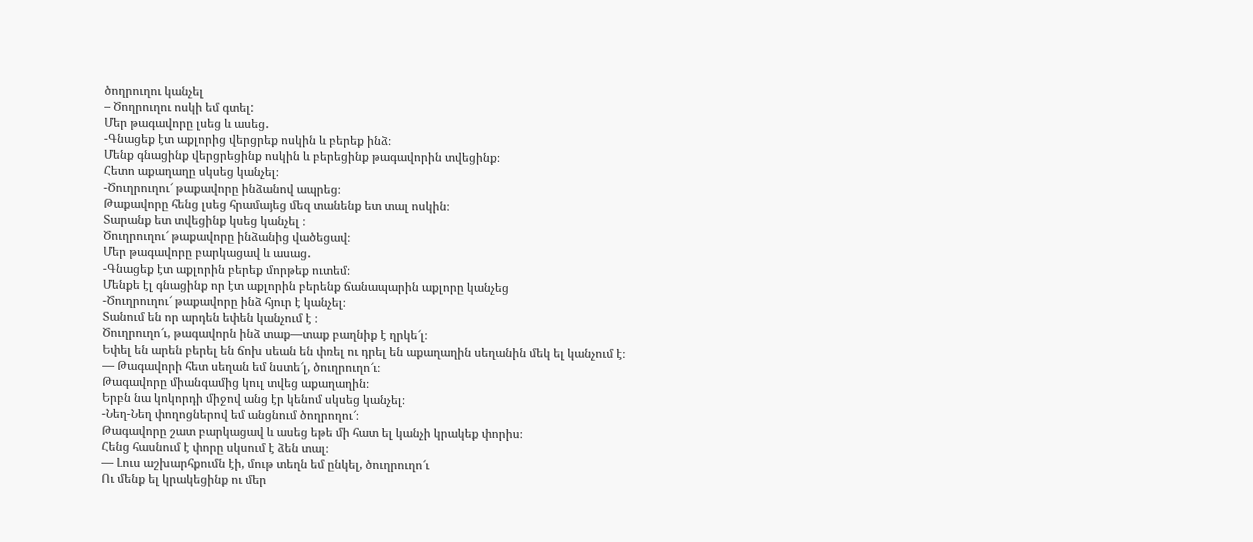ծողրուղու կանչել
– Ծողրուղու ոսկի եմ գտել:
Մեր թագավորը լսեց և ասեց․
-Գնացեք էտ աքլորից վերցրեք ոսկին և բերեք ինձ։
Մենք գնացինք վերցրեցինք ոսկին և բերեցինք թագավորին տվեցինք։
Հետո աքաղաղը սկսեց կանչել։
-Ծուղրուղու՜ թաքավորը ինձանով ապրեց։
Թաքավորը հենց լսեց հրամայեց մեզ տանենք ետ տալ ոսկին։
Տարանք ետ տվեցինք կսեց կանչել ։
Ծուղրուղու՜ թաքավորը ինձանից վածեցավ։
Մեր թագավորը բարկացավ և ասաց․
-Գնացեք էտ աքլորին բերեք մորթեք ուտեմ։
Մենքե էլ գնացինք որ էտ աքլորին բերենք ճանապարին աքլորը կանչեց
-Ծուղրուղու՜ թաքավորը ինձ հյուր է կանչել։
Տանում են որ արդեն եփեն կանչում է ։
Ծուղրուղո՜ւ, թագավորն ինձ տաք—տաք բաղնիք է ղրկե՜լ։
Եփել են արեն բերել են ճոխ սեան են փռել ու դրել են աքաղաղին սեղանին մեկ ել կանչում է։
— Թագավորի հետ սեղան եմ նստե՜լ, ծուղրուղո՜ւ։
Թագավորը միանգամից կուլ տվեց աքաղաղին։
Երբն նա կոկորդի միջով անց էր կենոմ սկսեց կանչել։
-Նեղ-Նեղ փողոցներով եմ անցնում ծողրողու՜։
Թագավորը շատ բարկացավ և ասեց եթե մի հատ ել կանչի կրակեք փորիս։
Հենց հասնում է փորը սկսում է ձեն տալ։
— Լուս աշխարհքումն էի, մութ տեղն եմ ընկել, ծուղրուղո՜ւ
Ու մենք ել կրակեցինք ու մեր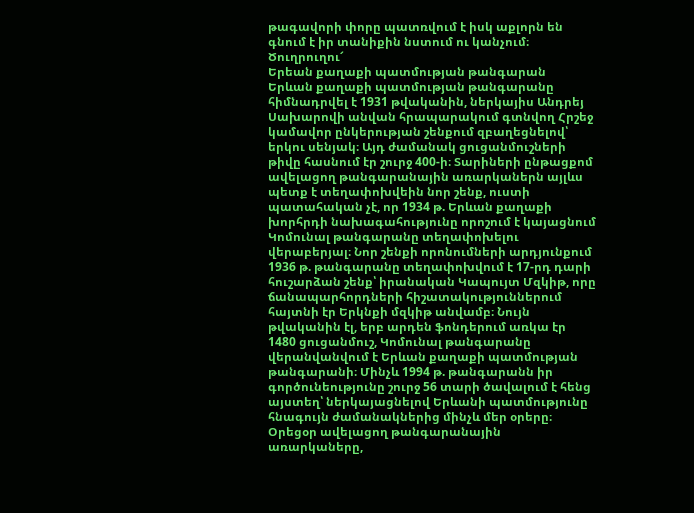թագավորի փորը պատռվում է իսկ աքլորն են գնում է իր տանիքին նստում ու կանչում։
Ծուղրուղու՜
Երեան քաղաքի պատմության թանգարան
Երևան քաղաքի պատմության թանգարանը հիմնադրվել է 1931 թվականին, ներկայիս Անդրեյ Սախարովի անվան հրապարակում գտնվող Հրշեջ կամավոր ընկերության շենքում զբաղեցնելով՝ երկու սենյակ։ Այդ ժամանակ ցուցանմուշների թիվը հասնում էր շուրջ 400-ի։ Տարիների ընթացքոմ ավելացող թանգարանային առարկաներն այլևս պետք է տեղափոխվեին նոր շենք, ուստի պատահական չէ, որ 1934 թ. Երևան քաղաքի խորհրդի նախագահությունը որոշում է կայացնում Կոմունալ թանգարանը տեղափոխելու վերաբերյալ։ Նոր շենքի որոնումների արդյունքում 1936 թ. թանգարանը տեղափոխվում է 17-րդ դարի հուշարձան շենք՝ իրանական Կապույտ Մզկիթ, որը ճանապարհորդների հիշատակություններում հայտնի էր Երկնքի մզկիթ անվամբ։ Նույն թվականին էլ, երբ արդեն ֆոնդերում առկա էր 1480 ցուցանմուշ, Կոմունալ թանգարանը վերանվանվում է Երևան քաղաքի պատմության թանգարանի։ Մինչև 1994 թ. թանգարանն իր գործունեությունը շուրջ 56 տարի ծավալում է հենց այստեղ՝ ներկայացնելով Երևանի պատմությունը հնագույն ժամանակներից մինչև մեր օրերը։ Օրեցօր ավելացող թանգարանային առարկաները,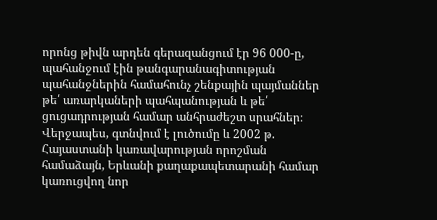որոնց թիվն արդեն գերազանցում էր 96 000-ը, պահանջում էին թանգարանագիտության պահանջներին համահունչ շենքային պայմաններ թե՛ առարկաների պահպանության և թե՛ ցուցադրության համար անհրաժեշտ սրահներ։ Վերջապես, գտնվում է լուծումը և 2002 թ. Հայաստանի կառավարության որոշման համաձայն, Երևանի քաղաքապետարանի համար կառուցվող նոր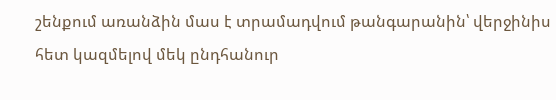շենքում առանձին մաս է տրամադվում թանգարանին՝ վերջինիս հետ կազմելով մեկ ընդհանուր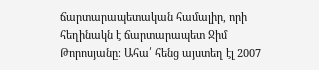ճարտարապետական համալիր, որի հեղինակն է ճարտարապետ Ջիմ Թորոսյանը։ Ահա՛ հենց այստեղ էլ 2007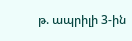թ. ապրիլի 3-ին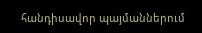հանդիսավոր պայմաններում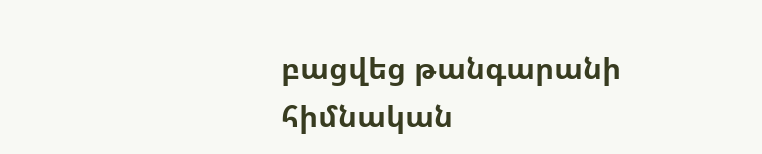բացվեց թանգարանի հիմնական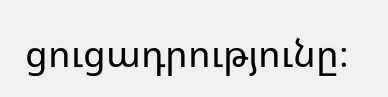ցուցադրությունը։